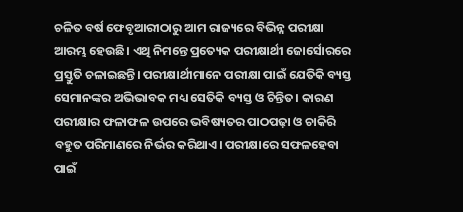ଚଳିତ ବର୍ଷ ଫେବୃଆରୀଠାରୁ ଆମ ରାଜ୍ୟରେ ବିଭିନ୍ନ ପରୀକ୍ଷା ଆରମ୍ଭ ହେଉଛି। ଏଥି ନିମନ୍ତେ ପ୍ରତ୍ୟେକ ପରୀକ୍ଷାର୍ଥୀ ଜୋର୍ସୋରରେ ପ୍ରସ୍ତୁତି ଚଳାଇଛନ୍ତି। ପରୀକ୍ଷାର୍ଥୀମାନେ ପରୀକ୍ଷା ପାଇଁ ଯେତିକି ବ୍ୟସ୍ତ ସେମାନଙ୍କର ଅଭିଭାବକ ମଧ୍ୟ ସେତିକି ବ୍ୟସ୍ତ ଓ ଚିନ୍ତିତ। କାରଣ ପରୀକ୍ଷାର ଫଳାଫଳ ଉପରେ ଭବିଷ୍ୟତର ପାଠପଢ଼ା ଓ ଚାକିରି ବହୁତ ପରିମାଣରେ ନିର୍ଭର କରିଥାଏ। ପରୀକ୍ଷାରେ ସଫଳହେବା ପାଇଁ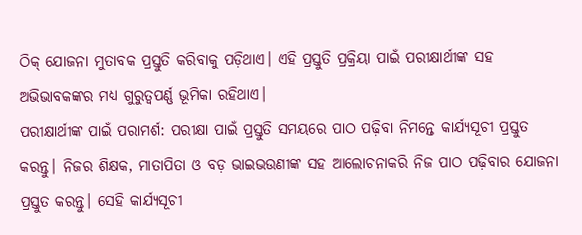ଠିକ୍ ଯୋଜନା ମୁତାବକ ପ୍ରସ୍ତୁତି କରିବାକୁ ପଡ଼ିଥାଏ। ଏହି ପ୍ରସ୍ତୁତି ପ୍ରକ୍ରିୟା ପାଇଁ ପରୀକ୍ଷାର୍ଥୀଙ୍କ ସହ ଅଭିଭାବକଙ୍କର ମଧ୍ୟ ଗୁରୁତ୍ୱପର୍ଣ୍ଣ ଭୂମିକା ରହିଥାଏ।
ପରୀକ୍ଷାର୍ଥୀଙ୍କ ପାଇଁ ପରାମର୍ଶ: ପରୀକ୍ଷା ପାଇଁ ପ୍ରସ୍ତୁତି ସମୟରେ ପାଠ ପଢ଼ିବା ନିମନ୍ତେ କାର୍ଯ୍ୟସୂଚୀ ପ୍ରସ୍ତୁତ କରନ୍ତୁ। ନିଜର ଶିକ୍ଷକ, ମାତାପିତା ଓ ବଡ଼ ଭାଇଭଉଣୀଙ୍କ ସହ ଆଲୋଚନାକରି ନିଜ ପାଠ ପଢ଼ିବାର ଯୋଜନା ପ୍ରସ୍ତୁତ କରନ୍ତୁ। ସେହି କାର୍ଯ୍ୟସୂଚୀ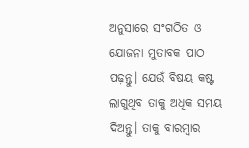ଅନୁସାରେ ସଂଗଠିତ ଓ ଯୋଜନା ମୁତାବକ ପାଠ ପଢ଼ନ୍ତୁ। ଯେଉଁ ବିଷୟ କଷ୍ଟ ଲାଗୁଥିବ ତାକୁ ଅଧିକ ସମୟ ଦିଅନ୍ତୁ। ତାକୁ ବାରମ୍ବାର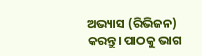ଅଭ୍ୟାସ (ରିଭିଜନ) କରନ୍ତୁ। ପାଠକୁ ଭାଗ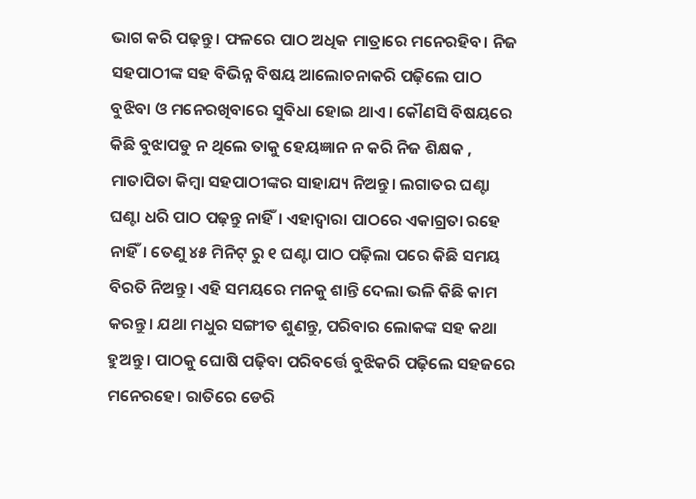ଭାଗ କରି ପଢ଼ନ୍ତୁ। ଫଳରେ ପାଠ ଅଧିକ ମାତ୍ରାରେ ମନେରହିବ। ନିଜ ସହପାଠୀଙ୍କ ସହ ବିଭିନ୍ନ ବିଷୟ ଆଲୋଚନାକରି ପଢ଼ିଲେ ପାଠ ବୁଝିବା ଓ ମନେରଖିବାରେ ସୁବିଧା ହୋଇ ଥାଏ। କୌଣସି ବିଷୟରେ କିଛି ବୁଝାପଡୁ ନ ଥିଲେ ତାକୁ ହେୟଜ୍ଞାନ ନ କରି ନିଜ ଶିକ୍ଷକ , ମାତାପିତା କିମ୍ବା ସହପାଠୀଙ୍କର ସାହାଯ୍ୟ ନିଅନ୍ତୁ। ଲଗାତର ଘଣ୍ଟା ଘଣ୍ଟା ଧରି ପାଠ ପଢ଼ନ୍ତୁ ନାହିଁ। ଏହାଦ୍ୱାରା ପାଠରେ ଏକାଗ୍ରତା ରହେ ନାହିଁ। ତେଣୁ ୪୫ ମିନିଟ୍ ରୁ ୧ ଘଣ୍ଟା ପାଠ ପଢ଼ିଲା ପରେ କିଛି ସମୟ ବିରତି ନିଅନ୍ତୁ। ଏହି ସମୟରେ ମନକୁ ଶାନ୍ତି ଦେଲା ଭଳି କିଛି କାମ କରନ୍ତୁ। ଯଥା ମଧୁର ସଙ୍ଗୀତ ଶୁଣନ୍ତୁ, ପରିବାର ଲୋକଙ୍କ ସହ କଥା ହୁଅନ୍ତୁ। ପାଠକୁ ଘୋଷି ପଢ଼ିବା ପରିବର୍ତ୍ତେ ବୁଝିକରି ପଢ଼ିଲେ ସହଜରେ ମନେରହେ। ରାତିରେ ଡେରି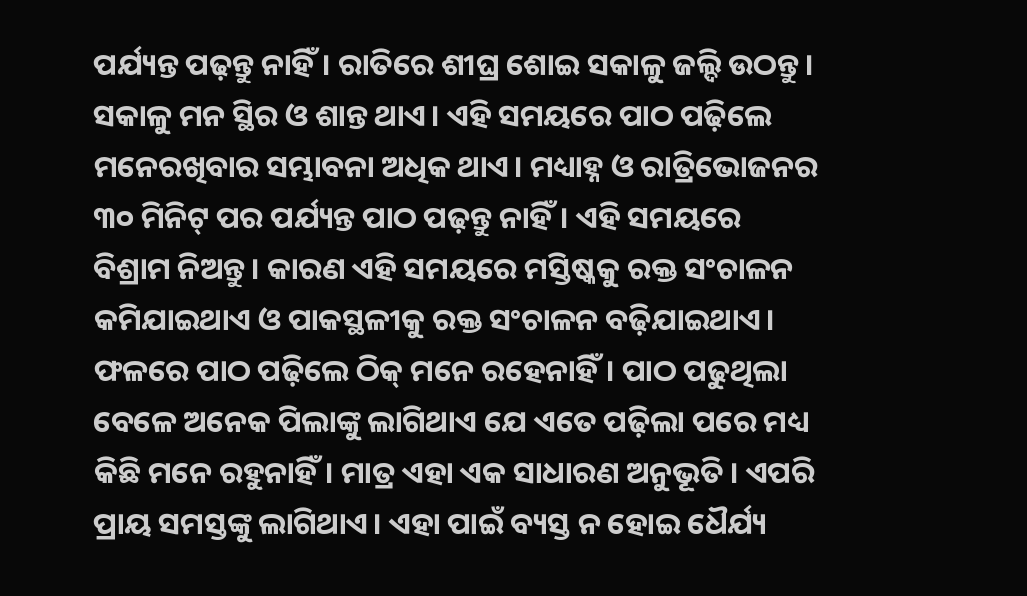ପର୍ଯ୍ୟନ୍ତ ପଢ଼ନ୍ତୁ ନାହିଁ। ରାତିରେ ଶୀଘ୍ର ଶୋଇ ସକାଳୁ ଜଲ୍ଦି ଉଠନ୍ତୁ। ସକାଳୁ ମନ ସ୍ଥିର ଓ ଶାନ୍ତ ଥାଏ। ଏହି ସମୟରେ ପାଠ ପଢ଼ିଲେ ମନେରଖିବାର ସମ୍ଭାବନା ଅଧିକ ଥାଏ। ମଧ୍ୟାହ୍ନ ଓ ରାତ୍ରିଭୋଜନର ୩୦ ମିନିଟ୍ ପର ପର୍ଯ୍ୟନ୍ତ ପାଠ ପଢ଼ନ୍ତୁ ନାହିଁ। ଏହି ସମୟରେ ବିଶ୍ରାମ ନିଅନ୍ତୁ। କାରଣ ଏହି ସମୟରେ ମସ୍ତିଷ୍କକୁ ରକ୍ତ ସଂଚାଳନ କମିଯାଇଥାଏ ଓ ପାକସ୍ଥଳୀକୁ ରକ୍ତ ସଂଚାଳନ ବଢ଼ିଯାଇଥାଏ। ଫଳରେ ପାଠ ପଢ଼ିଲେ ଠିକ୍ ମନେ ରହେନାହିଁ। ପାଠ ପଢୁଥିଲା ବେଳେ ଅନେକ ପିଲାଙ୍କୁ ଲାଗିଥାଏ ଯେ ଏତେ ପଢ଼ିଲା ପରେ ମଧ୍ୟ କିଛି ମନେ ରହୁନାହିଁ। ମାତ୍ର ଏହା ଏକ ସାଧାରଣ ଅନୁଭୂତି । ଏପରି ପ୍ରାୟ ସମସ୍ତଙ୍କୁ ଲାଗିଥାଏ। ଏହା ପାଇଁ ବ୍ୟସ୍ତ ନ ହୋଇ ଧୈର୍ଯ୍ୟ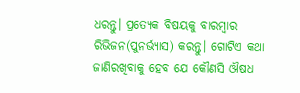ଧରନ୍ତୁ। ପ୍ରତ୍ୟେକ ବିଷୟକୁ ବାରମ୍ବାର ରିଭିଜନ(ପୁନର୍ଭ୍ୟାସ) କରନ୍ତୁ। ଗୋଟିଏ କଥା ଜାଣିରଖିବାକୁ ହେବ ଯେ କୌଣସି ଔଷଧ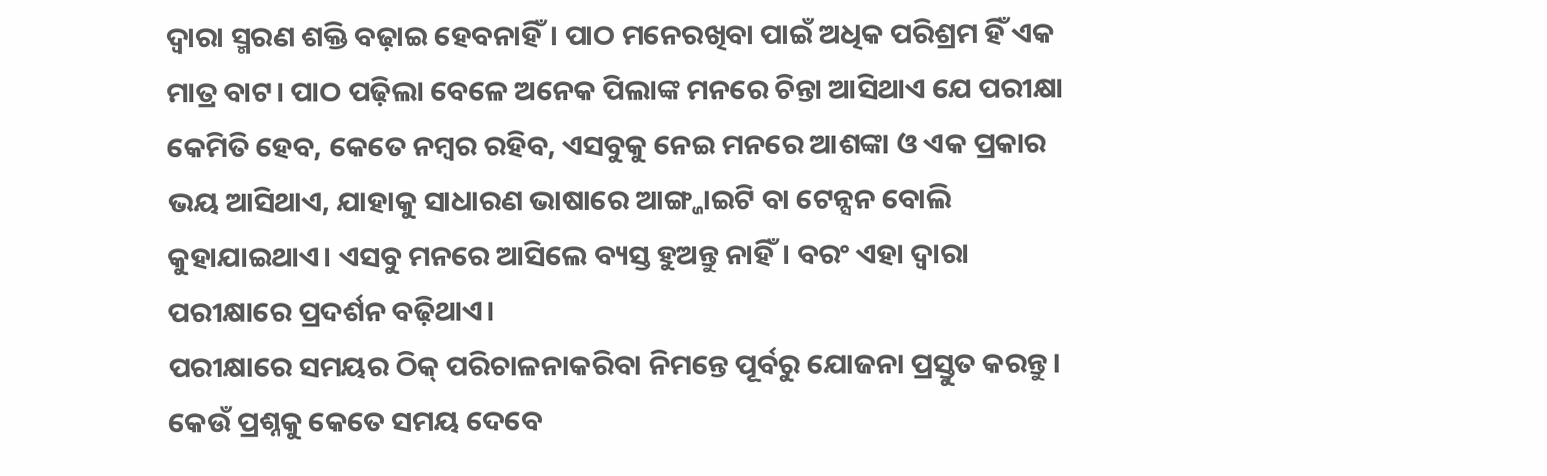ଦ୍ୱାରା ସ୍ମରଣ ଶକ୍ତି ବଢ଼ାଇ ହେବନାହିଁ। ପାଠ ମନେରଖିବା ପାଇଁ ଅଧିକ ପରିଶ୍ରମ ହିଁ ଏକ ମାତ୍ର ବାଟ। ପାଠ ପଢ଼ିଲା ବେଳେ ଅନେକ ପିଲାଙ୍କ ମନରେ ଚିନ୍ତା ଆସିଥାଏ ଯେ ପରୀକ୍ଷା କେମିତି ହେବ, କେତେ ନମ୍ବର ରହିବ, ଏସବୁକୁ ନେଇ ମନରେ ଆଶଙ୍କା ଓ ଏକ ପ୍ରକାର ଭୟ ଆସିଥାଏ, ଯାହାକୁ ସାଧାରଣ ଭାଷାରେ ଆଙ୍ଗ୍ଜାଇଟି ବା ଟେନ୍ସନ ବୋଲି କୁହାଯାଇଥାଏ। ଏସବୁ ମନରେ ଆସିଲେ ବ୍ୟସ୍ତ ହୁଅନ୍ତୁ ନାହିଁ। ବରଂ ଏହା ଦ୍ୱାରା ପରୀକ୍ଷାରେ ପ୍ରଦର୍ଶନ ବଢ଼ିଥାଏ।
ପରୀକ୍ଷାରେ ସମୟର ଠିକ୍ ପରିଚାଳନାକରିବା ନିମନ୍ତେ ପୂର୍ବରୁ ଯୋଜନା ପ୍ରସ୍ତୁତ କରନ୍ତୁ। କେଉଁ ପ୍ରଶ୍ନକୁ କେତେ ସମୟ ଦେବେ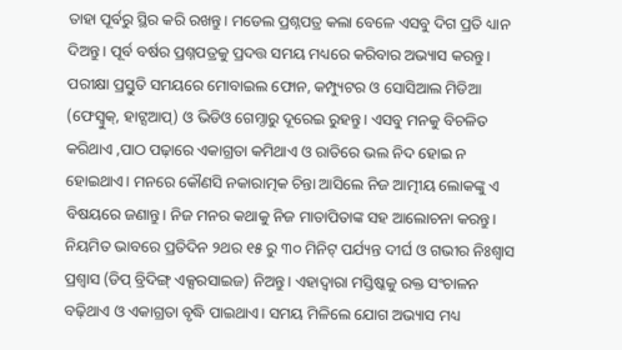ତାହା ପୂର୍ବରୁ ସ୍ଥିର କରି ରଖନ୍ତୁ। ମଡେଲ ପ୍ରଶ୍ନପତ୍ର କଲା ବେଳେ ଏସବୁ ଦିଗ ପ୍ରତି ଧ୍ୟାନ ଦିଅନ୍ତୁ। ପୂର୍ବ ବର୍ଷର ପ୍ରଶ୍ନପତ୍ରକୁ ପ୍ରଦତ୍ତ ସମୟ ମଧ୍ୟରେ କରିବାର ଅଭ୍ୟାସ କରନ୍ତୁ। ପରୀକ୍ଷା ପ୍ରସ୍ତୁତି ସମୟରେ ମୋବାଇଲ ଫୋନ, କମ୍ପ୍ୟୁଟର ଓ ସୋସିଆଲ ମିଡିଆ (ଫେସ୍ବୁକ୍, ହାଟ୍ସଆପ୍) ଓ ଭିଡିଓ ଗେମ୍ଠାରୁ ଦୂରେଇ ରୁହନ୍ତୁ। ଏସବୁ ମନକୁ ବିଚଳିତ କରିଥାଏ ,ପାଠ ପଢ଼ାରେ ଏକାଗ୍ରତା କମିଥାଏ ଓ ରାତିରେ ଭଲ ନିଦ ହୋଇ ନ ହୋଇଥାଏ। ମନରେ କୌଣସି ନକାରାତ୍ମକ ଚିନ୍ତା ଆସିଲେ ନିଜ ଆତ୍ମୀୟ ଲୋକଙ୍କୁ ଏ ବିଷୟରେ ଜଣାନ୍ତୁ। ନିଜ ମନର କଥାକୁ ନିଜ ମାତାପିତାଙ୍କ ସହ ଆଲୋଚନା କରନ୍ତୁ। ନିୟମିତ ଭାବରେ ପ୍ରତିଦିନ ୨ଥର ୧୫ ରୁ ୩୦ ମିନିଟ୍ ପର୍ଯ୍ୟନ୍ତ ଦୀର୍ଘ ଓ ଗଭୀର ନିଃଶ୍ୱାସ ପ୍ରଶ୍ୱାସ (ଡିପ୍ ବ୍ରିଦିଙ୍ଗ୍ ଏକ୍ସରସାଇଜ) ନିଅନ୍ତୁ। ଏହାଦ୍ୱାରା ମସ୍ତିଷ୍କକୁ ରକ୍ତ ସଂଚାଳନ ବଢ଼ିଥାଏ ଓ ଏକାଗ୍ରତା ବୃଦ୍ଧି ପାଇଥାଏ। ସମୟ ମିଳିଲେ ଯୋଗ ଅଭ୍ୟାସ ମଧ୍ୟ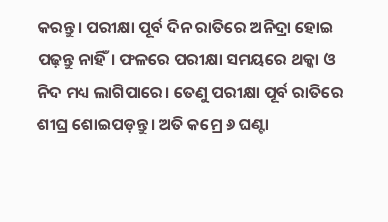କରନ୍ତୁ। ପରୀକ୍ଷା ପୂର୍ବ ଦିନ ରାତିରେ ଅନିଦ୍ରା ହୋଇ ପଢ଼ନ୍ତୁ ନାହିଁ। ଫଳରେ ପରୀକ୍ଷା ସମୟରେ ଥକ୍କା ଓ ନିଦ ମଧ୍ୟ ଲାଗିପାରେ। ତେଣୁ ପରୀକ୍ଷା ପୂର୍ବ ରାତିରେ ଶୀଘ୍ର ଶୋଇପଡ଼ନ୍ତୁ। ଅତି କମ୍ରେ ୬ ଘଣ୍ଟା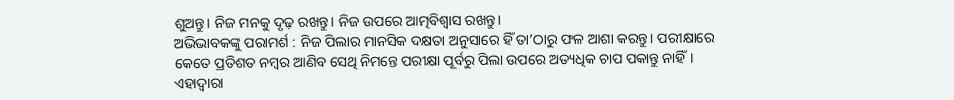ଶୁଅନ୍ତୁ। ନିଜ ମନକୁ ଦୃଢ଼ ରଖନ୍ତୁ। ନିଜ ଉପରେ ଆତ୍ମବିଶ୍ୱାସ ରଖନ୍ତୁ।
ଅଭିଭାବକଙ୍କୁ ପରାମର୍ଶ : ନିଜ ପିଲାର ମାନସିକ ଦକ୍ଷତା ଅନୁସାରେ ହିଁ ତା’ଠାରୁ ଫଳ ଆଶା କରନ୍ତୁ। ପରୀକ୍ଷାରେ କେତେ ପ୍ରତିଶତ ନମ୍ବର ଆଣିବ ସେଥି ନିମନ୍ତେ ପରୀକ୍ଷା ପୂର୍ବରୁ ପିଲା ଉପରେ ଅତ୍ୟଧିକ ଚାପ ପକାନ୍ତୁ ନାହିଁ। ଏହାଦ୍ୱାରା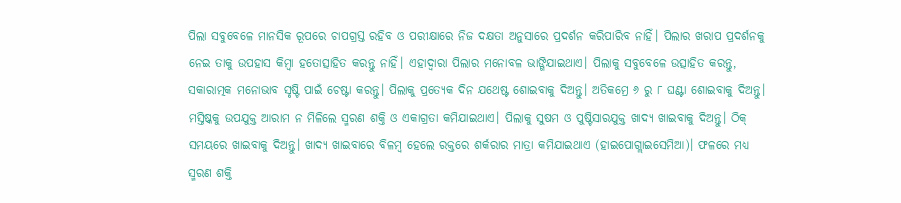ପିଲା ସବୁବେଳେ ମାନସିକ ରୂପରେ ଚାପଗ୍ରସ୍ତ ରହିବ ଓ ପରୀକ୍ଷାରେ ନିଜ ଦକ୍ଷତା ଅନୁସାରେ ପ୍ରଦର୍ଶନ କରିପାରିବ ନାହିଁ। ପିଲାର ଖରାପ ପ୍ରଦର୍ଶନକୁ ନେଇ ତାକୁ ଉପହାସ କିମ୍ବା ହତୋତ୍ସାହିତ କରନ୍ତୁ ନାହିଁ। ଏହାଦ୍ୱାରା ପିଲାର ମନୋବଳ ଭାଙ୍ଗିଯାଇଥାଏ। ପିଲାକୁ ସବୁବେଳେ ଉତ୍ସାହିତ କରନ୍ତୁ, ସକାରାତ୍ମକ ମନୋଭାବ ସୃଷ୍ଟି ପାଇଁ ଚେଷ୍ଟା କରନ୍ତୁ। ପିଲାକୁ ପ୍ରତ୍ୟେକ ଦିନ ଯଥେଷ୍ଟ ଶୋଇବାକୁ ଦିଅନ୍ତୁ। ଅତିକମ୍ରେ ୬ ରୁ ୮ ଘଣ୍ଟା ଶୋଇବାକୁ ଦିଅନ୍ତୁ। ମସ୍ତିଷ୍କକୁ ଉପଯୁକ୍ତ ଆରାମ ନ ମିଳିଲେ ସ୍ମରଣ ଶକ୍ତି ଓ ଏକାଗ୍ରତା କମିଯାଇଥାଏ। ପିଲାକୁ ସୁଷମ ଓ ପୁଷ୍ଟିସାରଯୁକ୍ତ ଖାଦ୍ୟ ଖାଇବାକୁ ଦିଅନ୍ତୁ। ଠିକ୍ ସମୟରେ ଖାଇବାକୁ ଦିଅନ୍ତୁ। ଖାଦ୍ୟ ଖାଇବାରେ ବିଳମ୍ବ ହେଲେ ରକ୍ତରେ ଶର୍କରାର ମାତ୍ରା କମିଯାଇଥାଏ (ହାଇପୋଗ୍ଲାଇସେମିଆ)। ଫଳରେ ମଧ୍ୟ ସ୍ମରଣ ଶକ୍ତି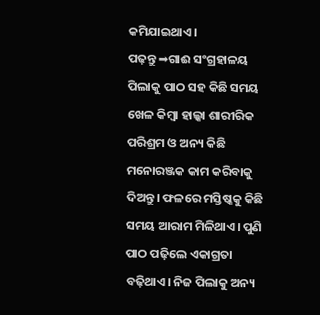କମିଯାଇଥାଏ।
ପଢ଼ନ୍ତୁ ➡ଗାଈ ସଂଗ୍ରହାଳୟ
ପିଲାକୁ ପାଠ ସହ କିଛି ସମୟ ଖେଳ କିମ୍ବା ହାଲ୍କା ଶାରୀରିକ ପରିଶ୍ରମ ଓ ଅନ୍ୟ କିଛି ମନୋରଞ୍ଜକ କାମ କରିବାକୁ ଦିଅନ୍ତୁ। ଫଳରେ ମସ୍ତିଷ୍କକୁ କିଛି ସମୟ ଆରାମ ମିଳିଥାଏ। ପୁଣି ପାଠ ପଢ଼ିଲେ ଏକାଗ୍ରତା ବଢ଼ିଥାଏ। ନିଜ ପିଲାକୁ ଅନ୍ୟ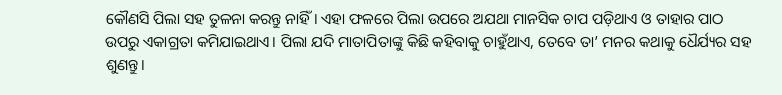କୌଣସି ପିଲା ସହ ତୁଳନା କରନ୍ତୁ ନାହିଁ। ଏହା ଫଳରେ ପିଲା ଉପରେ ଅଯଥା ମାନସିକ ଚାପ ପଡ଼ିଥାଏ ଓ ତାହାର ପାଠ ଉପରୁ ଏକାଗ୍ରତା କମିଯାଇଥାଏ। ପିଲା ଯଦି ମାତାପିତାଙ୍କୁ କିଛି କହିବାକୁ ଚାହୁଁଥାଏ, ତେବେ ତା’ ମନର କଥାକୁ ଧୈର୍ଯ୍ୟର ସହ ଶୁଣନ୍ତୁ।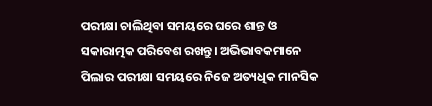ପରୀକ୍ଷା ଚାଲିଥିବା ସମୟରେ ଘରେ ଶାନ୍ତ ଓ ସକାରାତ୍ମକ ପରିବେଶ ରଖନ୍ତୁ। ଅଭିଭାବକମାନେ ପିଲାର ପରୀକ୍ଷା ସମୟରେ ନିଜେ ଅତ୍ୟଧିକ ମାନସିକ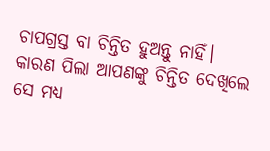ଚାପଗ୍ରସ୍ତ ବା ଚିନ୍ତିତ ହୁଅନ୍ତୁ ନାହିଁ। କାରଣ ପିଲା ଆପଣଙ୍କୁ ଚିନ୍ତିତ ଦେଖିଲେ ସେ ମଧ୍ୟ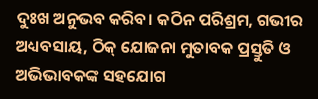ଦୁଃଖ ଅନୁଭବ କରିବ। କଠିନ ପରିଶ୍ରମ, ଗଭୀର ଅଧ୍ୟବସାୟ, ଠିକ୍ ଯୋଜନା ମୁତାବକ ପ୍ରସ୍ତୁତି ଓ ଅଭିଭାବକଙ୍କ ସହଯୋଗ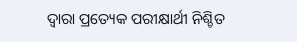ଦ୍ୱାରା ପ୍ରତ୍ୟେକ ପରୀକ୍ଷାର୍ଥୀ ନିଶ୍ଚିତ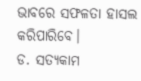ଭାବରେ ସଫଳତା ହାସଲ କରିପାରିବେ।
ଡ. ସତ୍ୟକାମ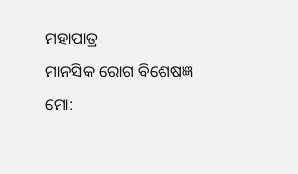ମହାପାତ୍ର
ମାନସିକ ରୋଗ ବିଶେଷଜ୍ଞ
ମୋ: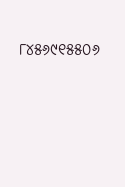୮୪୫୬୯୧୫୫୦୬